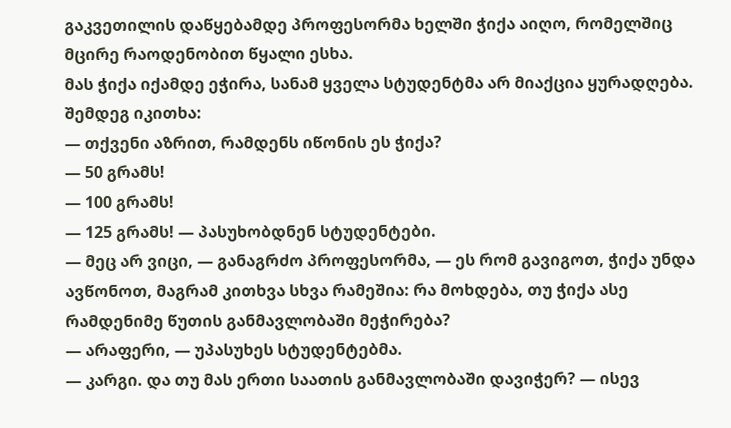გაკვეთილის დაწყებამდე პროფესორმა ხელში ჭიქა აიღო, რომელშიც მცირე რაოდენობით წყალი ესხა.
მას ჭიქა იქამდე ეჭირა, სანამ ყველა სტუდენტმა არ მიაქცია ყურადღება.
შემდეგ იკითხა:
— თქვენი აზრით, რამდენს იწონის ეს ჭიქა?
— 50 გრამს!
— 100 გრამს!
— 125 გრამს! — პასუხობდნენ სტუდენტები.
— მეც არ ვიცი, — განაგრძო პროფესორმა, — ეს რომ გავიგოთ, ჭიქა უნდა ავწონოთ, მაგრამ კითხვა სხვა რამეშია: რა მოხდება, თუ ჭიქა ასე რამდენიმე წუთის განმავლობაში მეჭირება?
— არაფერი, — უპასუხეს სტუდენტებმა.
— კარგი. და თუ მას ერთი საათის განმავლობაში დავიჭერ? — ისევ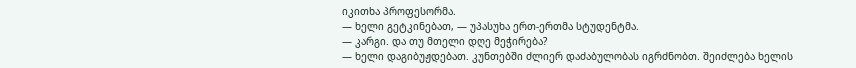იკითხა პროფესორმა.
— ხელი გეტკინებათ, — უპასუხა ერთ-ერთმა სტუდენტმა.
— კარგი. და თუ მთელი დღე მეჭირება?
— ხელი დაგიბუჟდებათ. კუნთებში ძლიერ დაძაბულობას იგრძნობთ. შეიძლება ხელის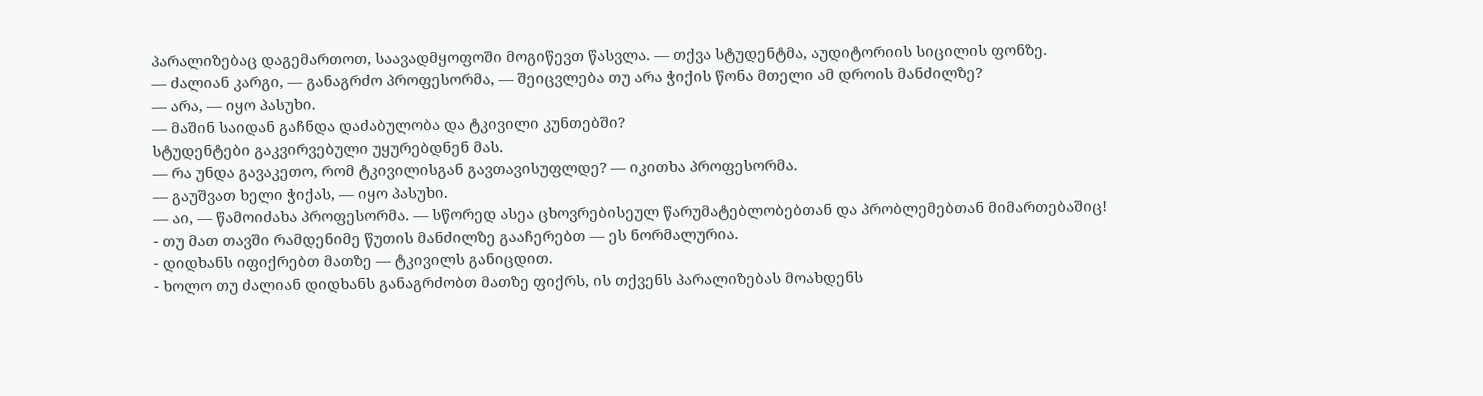პარალიზებაც დაგემართოთ, საავადმყოფოში მოგიწევთ წასვლა. — თქვა სტუდენტმა, აუდიტორიის სიცილის ფონზე.
— ძალიან კარგი, — განაგრძო პროფესორმა, — შეიცვლება თუ არა ჭიქის წონა მთელი ამ დროის მანძილზე?
— არა, — იყო პასუხი.
— მაშინ საიდან გაჩნდა დაძაბულობა და ტკივილი კუნთებში?
სტუდენტები გაკვირვებული უყურებდნენ მას.
— რა უნდა გავაკეთო, რომ ტკივილისგან გავთავისუფლდე? — იკითხა პროფესორმა.
— გაუშვათ ხელი ჭიქას, — იყო პასუხი.
— აი, — წამოიძახა პროფესორმა. — სწორედ ასეა ცხოვრებისეულ წარუმატებლობებთან და პრობლემებთან მიმართებაშიც!
- თუ მათ თავში რამდენიმე წუთის მანძილზე გააჩერებთ — ეს ნორმალურია.
- დიდხანს იფიქრებთ მათზე — ტკივილს განიცდით.
- ხოლო თუ ძალიან დიდხანს განაგრძობთ მათზე ფიქრს, ის თქვენს პარალიზებას მოახდენს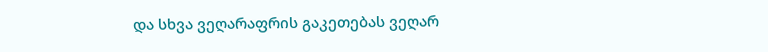და სხვა ვეღარაფრის გაკეთებას ვეღარ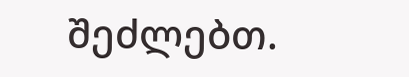შეძლებთ.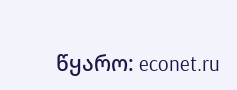წყარო: econet.ru